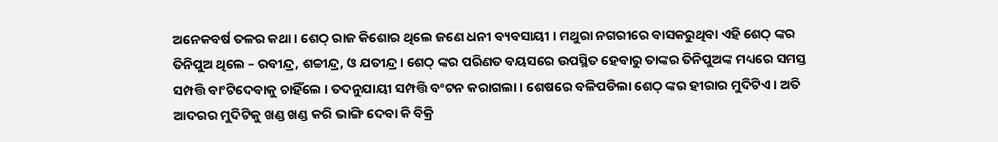ଅନେକବର୍ଷ ତଳର କଥା । ଶେଠ୍ ରାଜ କିଶୋର ଥିଲେ ଜଣେ ଧନୀ ବ୍ୟବସାୟୀ । ମଥୁରା ନଗରୀରେ ବାସକରୁଥିବା ଏହି ଶେଠ୍ ଙ୍କର ତିନିପୁଅ ଥିଲେ – ରବୀନ୍ଦ୍ର, ଶଚ୍ଚୀନ୍ଦ୍ର, ଓ ଯତୀନ୍ଦ୍ର । ଶେଠ୍ ଙ୍କର ପରିଣତ ବୟସରେ ଉପସ୍ଥିତ ହେବାରୁ ତାଙ୍କର ତିନିପୁଅଙ୍କ ମଧ୍ୟରେ ସମସ୍ତ ସମ୍ପତ୍ତି ବାଂଟିଦେବାକୁ ଚାହିଁଲେ । ତଦନୁଯାୟୀ ସମ୍ପତ୍ତି ବଂଟନ କରାଗଲା । ଶେଷରେ ବଳିପଡିଲା ଶେଠ୍ ଙ୍କର ହୀରାର ମୁଦିଟିଏ । ଅତି ଆଦରର ମୁଦିଟିକୁ ଖଣ୍ଡ ଖଣ୍ଡ କରି ଭାଙ୍ଗି ଦେବା କି ବିକ୍ରି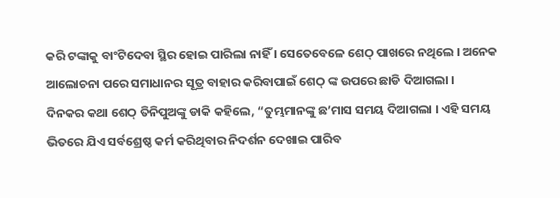କରି ଟଙ୍କାକୁ ବାଂଟିଦେବା ସ୍ଥିର ହୋଇ ପାରିଲା ନାହିଁ । ସେତେବେଳେ ଶେଠ୍ ପାଖରେ ନଥିଲେ । ଅନେକ ଆଲୋଚନା ପରେ ସମାଧାନର ସୂତ୍ର ବାହାର କରିବାପାଇଁ ଶେଠ୍ ଙ୍କ ଉପରେ ଛାଡି ଦିଆଗଲା ।
ଦିନକର କଥା ଶେଠ୍ ତିନିପୁଅଙ୍କୁ ଡାକି କହିଲେ, “ତୁମ୍ଭମାନଙ୍କୁ ଛ’ମାସ ସମୟ ଦିଆଗଲା । ଏହି ସମୟ ଭିତରେ ଯିଏ ସର୍ବଶ୍ରେଷ୍ଠ କର୍ମ କରିଥିବାର ନିଦର୍ଶନ ଦେଖାଇ ପାରିବ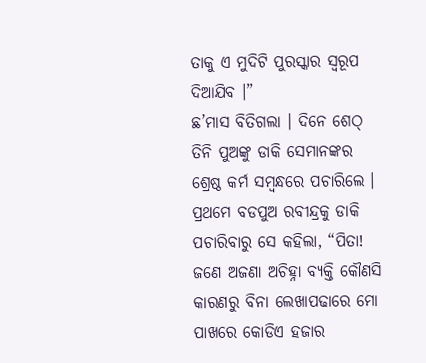ତାକୁ ଏ ମୁଦିଟି ପୁରସ୍କାର ସ୍ୱରୂପ ଦିଆଯିବ ।”
ଛ’ମାସ ବିତିଗଲା । ଦିନେ ଶେଠ୍ ତିନି ପୁଅଙ୍କୁ ଡାକି ସେମାନଙ୍କର ଶ୍ରେଷ୍ଠ କର୍ମ ସମ୍ବନ୍ଧରେ ପଚାରିଲେ ।
ପ୍ରଥମେ ବଡପୁଅ ରବୀନ୍ଦ୍ରକୁ ଡାକି ପଚାରିବାରୁ ସେ କହିଲା, “ପିତା! ଜଣେ ଅଜଣା ଅଚିହ୍ନା ବ୍ୟକ୍ତି କୌଣସି କାରଣରୁ ବିନା ଲେଖାପଢାରେ ମୋ ପାଖରେ କୋଡିଏ ହଜାର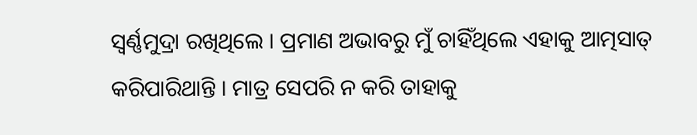ସ୍ୱର୍ଣ୍ଣମୁଦ୍ରା ରଖିଥିଲେ । ପ୍ରମାଣ ଅଭାବରୁ ମୁଁ ଚାହିଁଥିଲେ ଏହାକୁ ଆତ୍ମସାତ୍ କରିପାରିଥାନ୍ତି । ମାତ୍ର ସେପରି ନ କରି ତାହାକୁ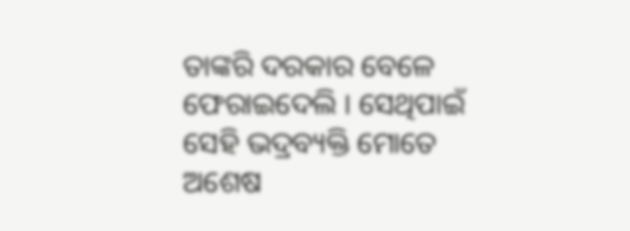ତାଙ୍କରି ଦରକାର ବେଳେ ଫେରାଇଦେଲି । ସେଥିପାଇଁ ସେହି ଭଦ୍ରବ୍ୟକ୍ତି ମୋତେ ଅଶେଷ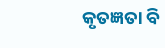କୃତଜ୍ଞତା ବି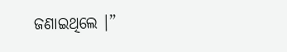ଜଣାଇଥିଲେ ।”